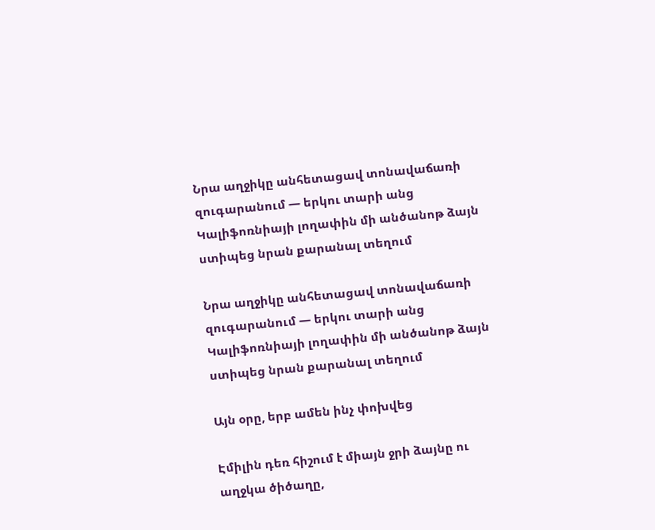Նրա աղջիկը անհետացավ տոնավաճառի զուգարանում — երկու տարի անց Կալիֆոռնիայի լողափին մի անծանոթ ձայն ստիպեց նրան քարանալ տեղում

Նրա աղջիկը անհետացավ տոնավաճառի զուգարանում — երկու տարի անց Կալիֆոռնիայի լողափին մի անծանոթ ձայն ստիպեց նրան քարանալ տեղում

Այն օրը, երբ ամեն ինչ փոխվեց

Էմիլին դեռ հիշում է միայն ջրի ձայնը ու աղջկա ծիծաղը,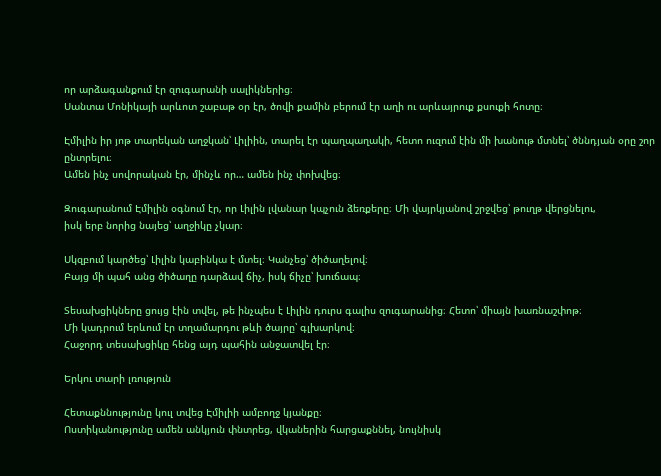որ արձագանքում էր զուգարանի սալիկներից։
Սանտա Մոնիկայի արևոտ շաբաթ օր էր, ծովի քամին բերում էր աղի ու արևայրուք քսուքի հոտը։

Էմիլին իր յոթ տարեկան աղջկան՝ Լիլիին, տարել էր պաղպաղակի, հետո ուզում էին մի խանութ մտնել՝ ծննդյան օրը շոր ընտրելու։
Ամեն ինչ սովորական էր, մինչև որ… ամեն ինչ փոխվեց։

Զուգարանում Էմիլին օգնում էր, որ Լիլին լվանար կպչուն ձեռքերը։ Մի վայրկյանով շրջվեց՝ թուղթ վերցնելու,
իսկ երբ նորից նայեց՝ աղջիկը չկար։

Սկզբում կարծեց՝ Լիլին կաբինկա է մտել։ Կանչեց՝ ծիծաղելով։
Բայց մի պահ անց ծիծաղը դարձավ ճիչ, իսկ ճիչը՝ խուճապ։

Տեսախցիկները ցույց էին տվել, թե ինչպես է Լիլին դուրս գալիս զուգարանից։ Հետո՝ միայն խառնաշփոթ։
Մի կադրում երևում էր տղամարդու թևի ծայրը՝ գլխարկով։
Հաջորդ տեսախցիկը հենց այդ պահին անջատվել էր։

Երկու տարի լռություն

Հետաքննությունը կուլ տվեց Էմիլիի ամբողջ կյանքը։
Ոստիկանությունը ամեն անկյուն փնտրեց, վկաներին հարցաքննել, նույնիսկ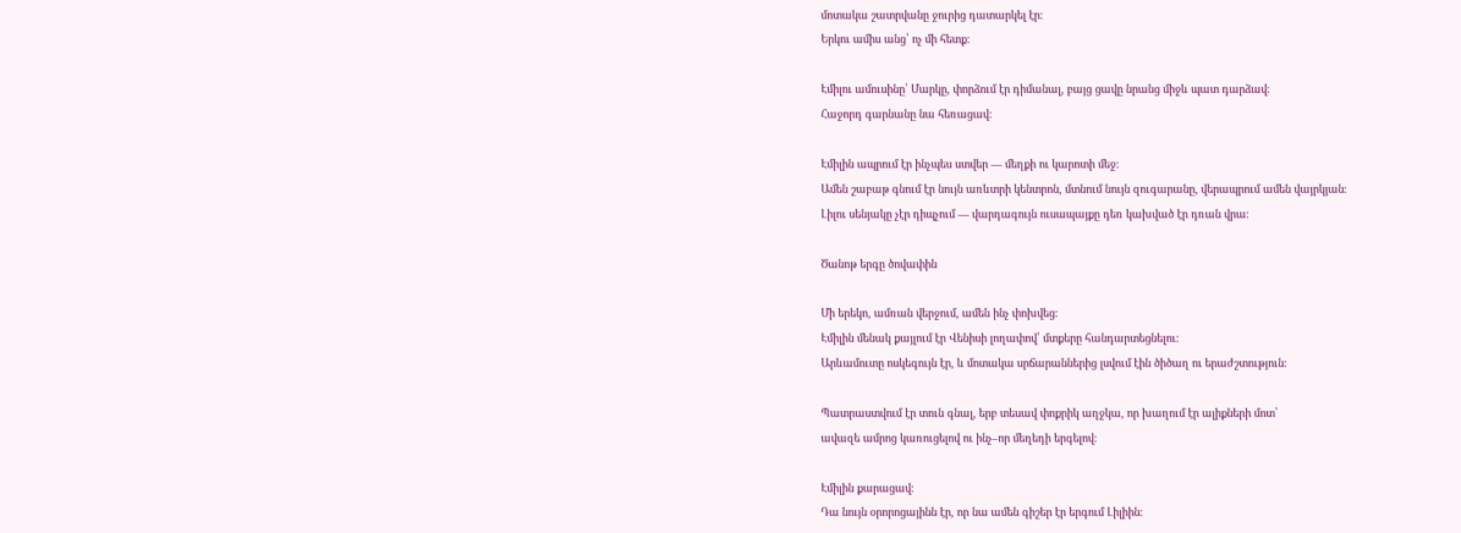մոտակա շատրվանը ջուրից դատարկել էր։
Երկու ամիս անց՝ ոչ մի հետք։

Էմիլու ամուսինը՝ Մարկը, փորձում էր դիմանալ, բայց ցավը նրանց միջև պատ դարձավ։
Հաջորդ գարնանը նա հեռացավ։

Էմիլին ապրում էր ինչպես ստվեր — մեղքի ու կարոտի մեջ։
Ամեն շաբաթ գնում էր նույն առևտրի կենտրոն, մտնում նույն զուգարանը, վերապրում ամեն վայրկյան։
Լիլու սենյակը չէր դիպչում — վարդագույն ուսապայքը դեռ կախված էր դռան վրա։

Ծանոթ երգը ծովափին

Մի երեկո, ամռան վերջում, ամեն ինչ փոխվեց։
Էմիլին մենակ քայլում էր Վենիսի լողափով՝ մտքերը հանդարտեցնելու։
Արևամուտը ոսկեգույն էր, և մոտակա սրճարաններից լսվում էին ծիծաղ ու երաժշտություն։

Պատրաստվում էր տուն գնալ, երբ տեսավ փոքրիկ աղջկա, որ խաղում էր ալիքների մոտ՝
ավազե ամրոց կառուցելով ու ինչ–որ մեղեդի երգելով։

Էմիլին քարացավ։
Դա նույն օրորոցայինն էր, որ նա ամեն գիշեր էր երգում Լիլիին։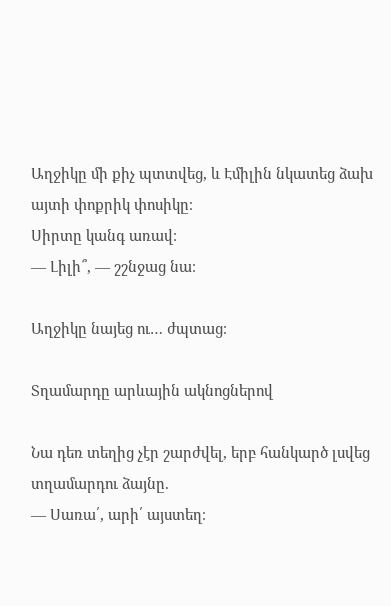Աղջիկը մի քիչ պտտվեց, և Էմիլին նկատեց ձախ այտի փոքրիկ փոսիկը։
Սիրտը կանգ առավ։
— Լիլի՞, — շշնջաց նա։

Աղջիկը նայեց ու… ժպտաց։

Տղամարդը արևային ակնոցներով

Նա դեռ տեղից չէր շարժվել, երբ հանկարծ լսվեց տղամարդու ձայնը.
— Սառա՛, արի՛ այստեղ։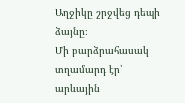Աղջիկը շրջվեց դեպի ձայնը։
Մի բարձրահասակ տղամարդ էր՝ արևային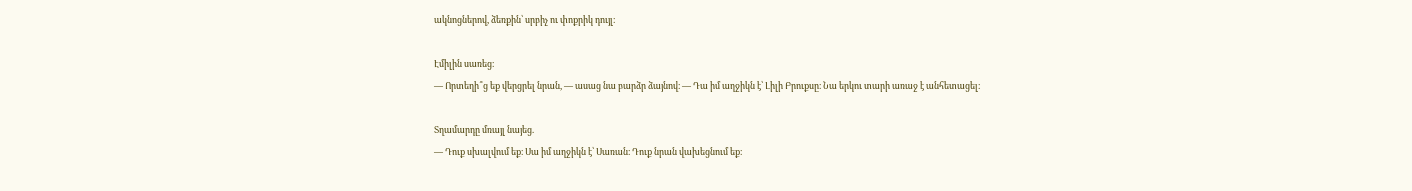ակնոցներով, ձեռքին՝ սրբիչ ու փոքրիկ դույլ։

Էմիլին սառեց։
— Որտեղի՞ց եք վերցրել նրան, — ասաց նա բարձր ձայնով։ — Դա իմ աղջիկն է՝ Լիլի Բրուքսը։ Նա երկու տարի առաջ է անհետացել։

Տղամարդը մռայլ նայեց.
— Դուք սխալվում եք։ Սա իմ աղջիկն է՝ Սառան։ Դուք նրան վախեցնում եք։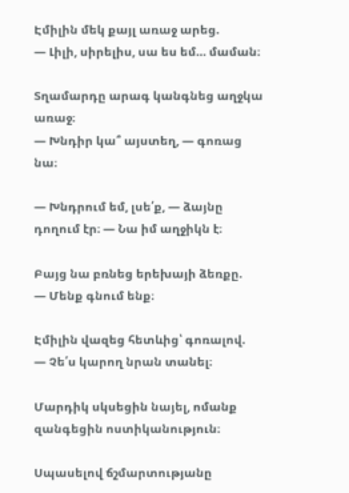Էմիլին մեկ քայլ առաջ արեց.
— Լիլի, սիրելիս, սա ես եմ… մաման։

Տղամարդը արագ կանգնեց աղջկա առաջ։
— Խնդիր կա՞ այստեղ, — գոռաց նա։

— Խնդրում եմ, լսե՛ք, — ձայնը դողում էր։ — Նա իմ աղջիկն է։

Բայց նա բռնեց երեխայի ձեռքը.
— Մենք գնում ենք։

Էմիլին վազեց հետևից՝ գոռալով.
— Չե՛ս կարող նրան տանել։

Մարդիկ սկսեցին նայել, ոմանք զանգեցին ոստիկանություն։

Սպասելով ճշմարտությանը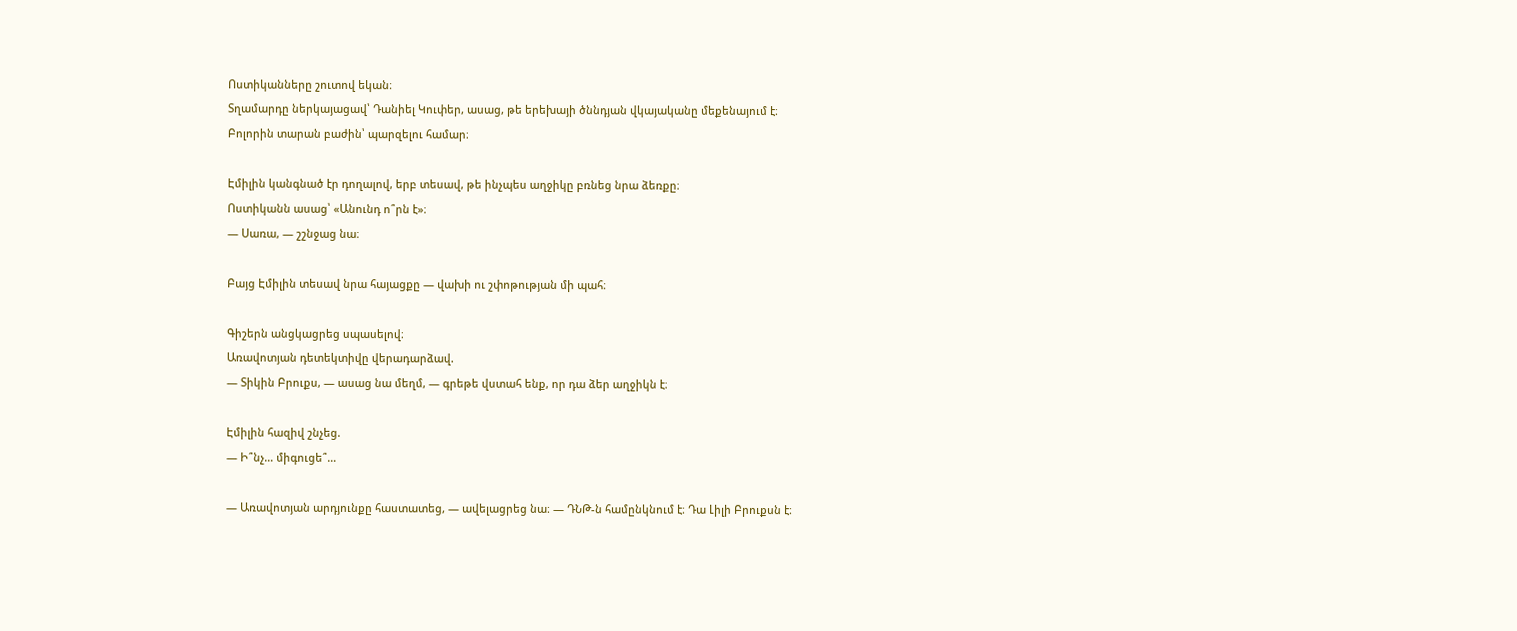Ոստիկանները շուտով եկան։
Տղամարդը ներկայացավ՝ Դանիել Կուփեր, ասաց, թե երեխայի ծննդյան վկայականը մեքենայում է։
Բոլորին տարան բաժին՝ պարզելու համար։

Էմիլին կանգնած էր դողալով, երբ տեսավ, թե ինչպես աղջիկը բռնեց նրա ձեռքը։
Ոստիկանն ասաց՝ «Անունդ ո՞րն է»։
— Սառա, — շշնջաց նա։

Բայց Էմիլին տեսավ նրա հայացքը — վախի ու շփոթության մի պահ։

Գիշերն անցկացրեց սպասելով։
Առավոտյան դետեկտիվը վերադարձավ.
— Տիկին Բրուքս, — ասաց նա մեղմ, — գրեթե վստահ ենք, որ դա ձեր աղջիկն է։

Էմիլին հազիվ շնչեց.
— Ի՞նչ… միգուցե՞…

— Առավոտյան արդյունքը հաստատեց, — ավելացրեց նա։ — ԴՆԹ-ն համընկնում է։ Դա Լիլի Բրուքսն է։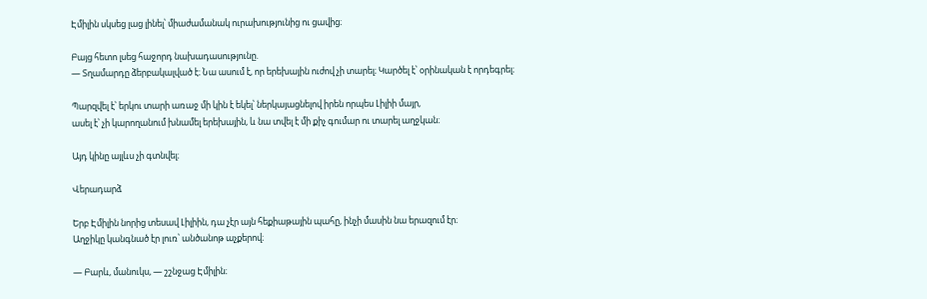Էմիլին սկսեց լաց լինել՝ միաժամանակ ուրախությունից ու ցավից։

Բայց հետո լսեց հաջորդ նախադասությունը.
— Տղամարդը ձերբակալված է։ Նա ասում է, որ երեխային ուժով չի տարել։ Կարծել է՝ օրինական է որդեգրել։

Պարզվել է՝ երկու տարի առաջ մի կին է եկել՝ ներկայացնելով իրեն որպես Լիլիի մայր,
ասել է՝ չի կարողանում խնամել երեխային, և նա տվել է մի քիչ գումար ու տարել աղջկան։

Այդ կինը այլևս չի գտնվել։

Վերադարձ

Երբ Էմիլին նորից տեսավ Լիլիին, դա չէր այն հեքիաթային պահը, ինչի մասին նա երազում էր։
Աղջիկը կանգնած էր լուռ՝ անծանոթ աչքերով։

— Բարև, մանուկս, — շշնջաց Էմիլին։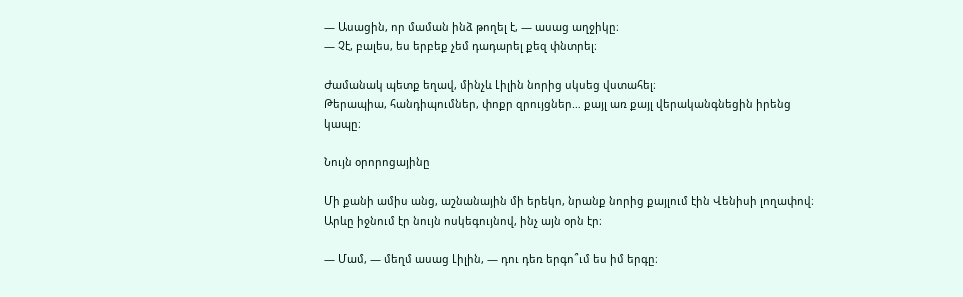— Ասացին, որ մաման ինձ թողել է, — ասաց աղջիկը։
— Չէ, բալես, ես երբեք չեմ դադարել քեզ փնտրել։

Ժամանակ պետք եղավ, մինչև Լիլին նորից սկսեց վստահել։
Թերապիա, հանդիպումներ, փոքր զրույցներ… քայլ առ քայլ վերականգնեցին իրենց կապը։

Նույն օրորոցայինը

Մի քանի ամիս անց, աշնանային մի երեկո, նրանք նորից քայլում էին Վենիսի լողափով։
Արևը իջնում էր նույն ոսկեգույնով, ինչ այն օրն էր։

— Մամ, — մեղմ ասաց Լիլին, — դու դեռ երգո՞ւմ ես իմ երգը։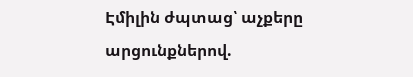Էմիլին ժպտաց՝ աչքերը արցունքներով.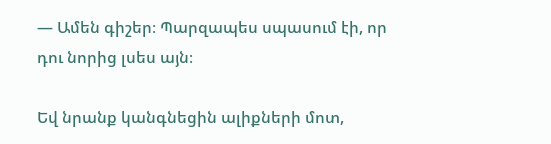— Ամեն գիշեր։ Պարզապես սպասում էի, որ դու նորից լսես այն։

Եվ նրանք կանգնեցին ալիքների մոտ,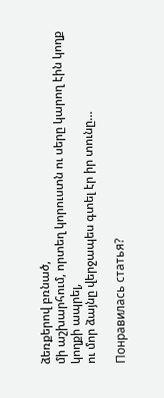ձեռքերով բռնած,
մի աշխարհում, որտեղ կորուստն ու սերը կարող էին կողք կողքի ապրել,
ու մոր ձայնը վերջապես գտել էր իր տունը…

Понравилась статья?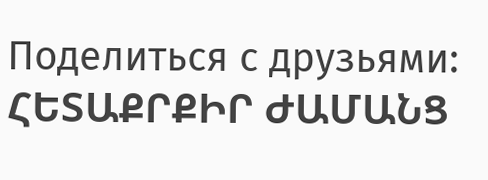Поделиться с друзьями:
ՀԵՏԱՔՐՔԻՐ ԺԱՄԱՆՑ